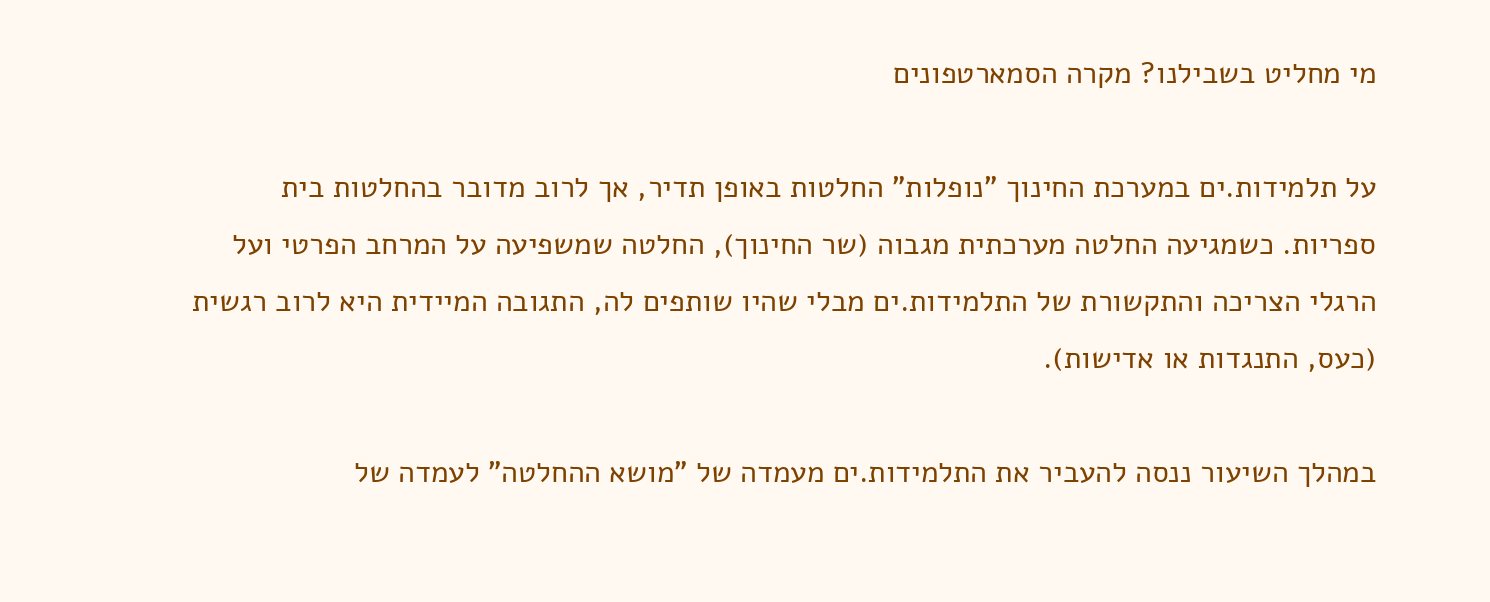מי מחליט בשבילנו? מקרה הסמארטפונים

על תלמידות.ים במערכת החינוך "נופלות" החלטות באופן תדיר, אך לרוב מדובר בהחלטות בית ספריות. כשמגיעה החלטה מערכתית מגבוה (שר החינוך), החלטה שמשפיעה על המרחב הפרטי ועל הרגלי הצריכה והתקשורת של התלמידות.ים מבלי שהיו שותפים לה, התגובה המיידית היא לרוב רגשית (כעס, התנגדות או אדישות).

במהלך השיעור ננסה להעביר את התלמידות.ים מעמדה של "מושא ההחלטה" לעמדה של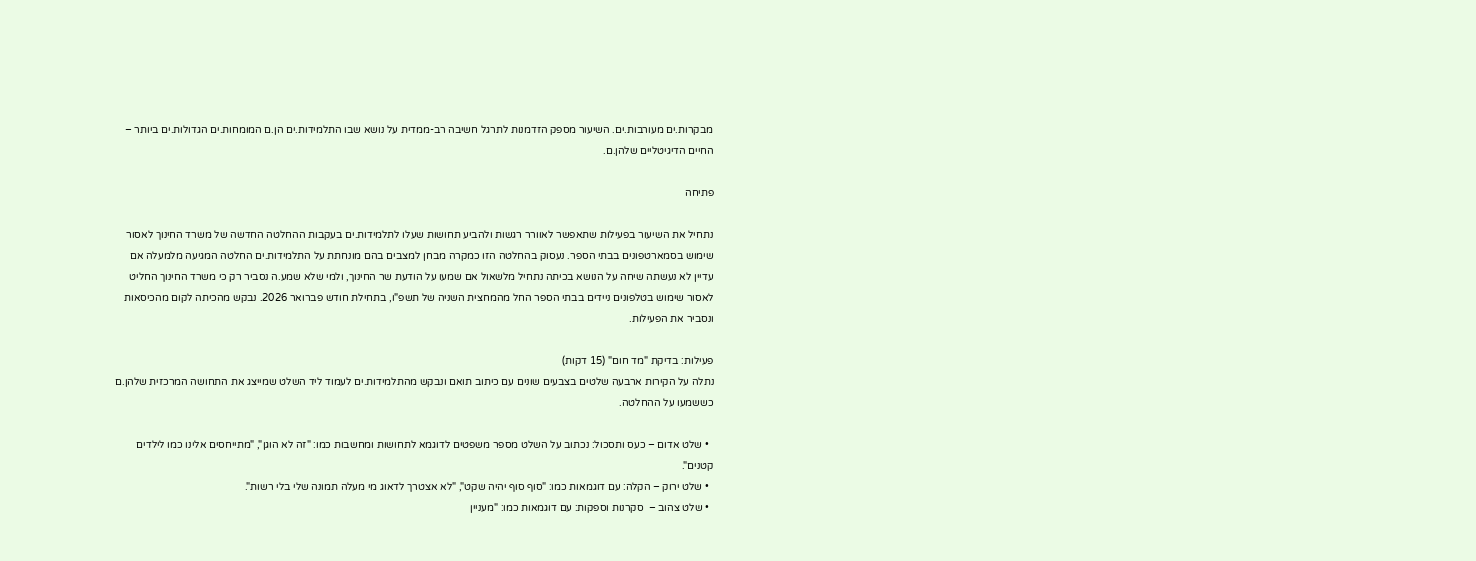מבקרות.ים מעורבות.ים. השיעור מספק הזדמנות לתרגל חשיבה רב-ממדית על נושא שבו התלמידות.ים הן.ם המומחות.ים הגדולות.ים ביותר – החיים הדיגיטליים שלהן.ם.

פתיחה

נתחיל את השיעור בפעילות שתאפשר לאוורר רגשות ולהביע תחושות שעלו לתלמידות.ים בעקבות ההחלטה החדשה של משרד החינוך לאסור שימוש בסמארטפונים בבתי הספר. נעסוק בהחלטה הזו כמקרה מבחן למצבים בהם מונחתת על התלמידות.ים החלטה המגיעה מלמעלה אם עדיין לא נעשתה שיחה על הנושא בכיתה נתחיל מלשאול אם שמעו על הודעת שר החינוך, ולמי שלא שמע.ה נסביר רק כי משרד החינוך החליט לאסור שימוש בטלפונים ניידים בבתי הספר החל מהמחצית השניה של תשפ"ו, בתחילת חודש פברואר 2026. נבקש מהכיתה לקום מהכיסאות ונסביר את הפעילות.

פעילות: בדיקת "מד חום" (15 דקות)
נתלה על הקירות ארבעה שלטים בצבעים שונים עם כיתוב תואם ונבקש מהתלמידות.ים לעמוד ליד השלט שמייצג את התחושה המרכזית שלהן.ם כששמעו על ההחלטה.

  • שלט אדום – כעס ותסכול: נכתוב על השלט מספר משפטים לדוגמא לתחושות ומחשבות כמו: "זה לא הוגן", "מתייחסים אלינו כמו לילדים קטנים".
  • שלט ירוק – הקלה: עם דוגמאות כמו: "סוף סוף יהיה שקט", "לא אצטרך לדאוג מי מעלה תמונה שלי בלי רשות".
  • שלט צהוב –  סקרנות וספקות: עם דוגמאות כמו: "מעניין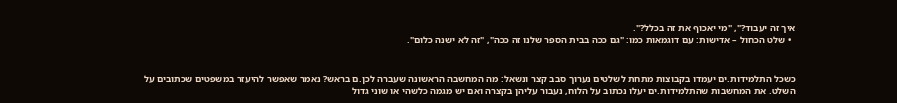איך זה יעבוד?", "מי יאכוף את זה בכלל?".
  • שלט הכחול – אדישות: עם דוגמאות כמו: "גם ככה בבית הספר שלנו זה ככה", "זה לא ישנה כלום".


כשכל התלמידות.ים יעמדו בקבוצות מתחת לשלטים נערוך סבב קצר ונשאל: מה המחשבה הראשונה שעברה לכן.ם בראש? נאמר שאפשר להיעזר במשפטים שכתובים על השלט. את המחשבות שהתלמידות.ים יעלו נכתוב על הלוח, נעבור עליהן בקצרה ואם יש מגמה כלשהי או שוני גדול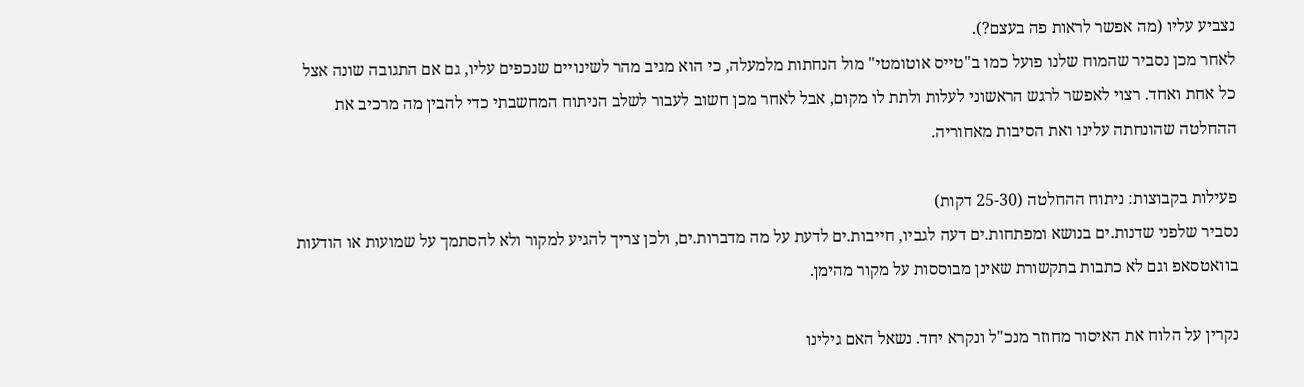נצביע עליו (מה אפשר לראות פה בעצם?).
לאחר מכן נסביר שהמוח שלנו פועל כמו ב"טייס אוטומטי" מול הנחתות מלמעלה, כי הוא מגיב מהר לשינויים שנכפים עליו, גם אם התגובה שונה אצל כל אחת ואחד. רצוי לאפשר לרגש הראשוני לעלות ולתת לו מקום, אבל לאחר מכן חשוב לעבור לשלב הניתוח המחשבתי כדי להבין מה מרכיב את ההחלטה שהונחתה עלינו ואת הסיבות מאחוריה.

פעילות בקבוצות: ניתוח ההחלטה (25-30 דקות)
נסביר שלפני שדנות.ים בנושא ומפתחות.ים דעה לגביו, חייבות.ים לדעת על מה מדברות.ים, ולכן צריך להגיע למקור ולא להסתמך על שמועות או הודעות בוואטסאפ וגם לא כתבות בתקשורת שאינן מבוססות על מקור מהימן.

נקרין על הלוח את האיסור מחוזר מנכ"ל ונקרא יחד. נשאל האם גילינו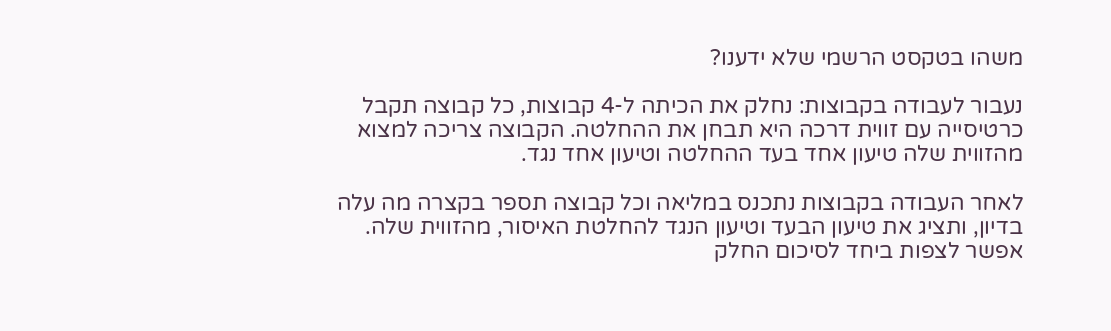משהו בטקסט הרשמי שלא ידענו?

נעבור לעבודה בקבוצות: נחלק את הכיתה ל-4 קבוצות, כל קבוצה תקבל כרטיסייה עם זווית דרכה היא תבחן את ההחלטה. הקבוצה צריכה למצוא מהזווית שלה טיעון אחד בעד ההחלטה וטיעון אחד נגד.

לאחר העבודה בקבוצות נתכנס במליאה וכל קבוצה תספר בקצרה מה עלה בדיון, ותציג את טיעון הבעד וטיעון הנגד להחלטת האיסור, מהזווית שלה.
אפשר לצפות ביחד לסיכום החלק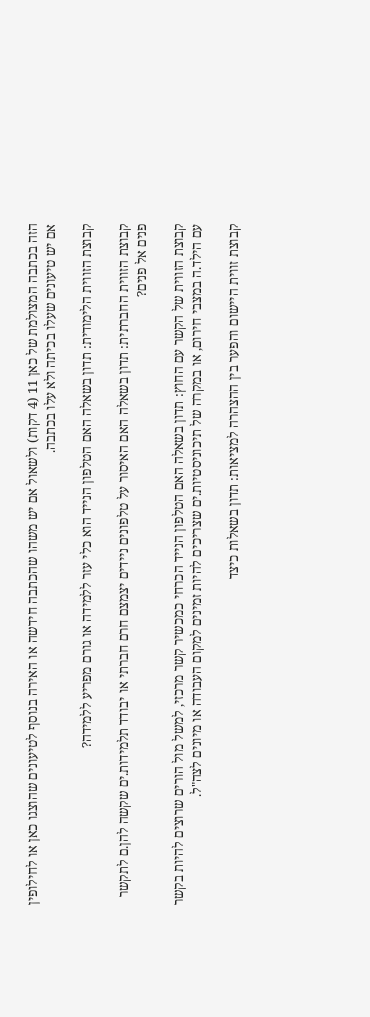הזה בכתבה המצולמת של כאן 11 (4 דקות) ולשאול אם יש משהו שהכתבה חידשה או האירה בנוסף לטיעונים שהוצגו כאן או לחילופין אם יש טיעונים שעלו בכיתה ולא עלו בכתבה.

קבוצת הזווית הלימודית: תדון בשאלה האם הטלפון הנייד הוא כלי עזר ללמידה או גורם מפריע ללמידה?

קבוצת הזווית החברתית: תדון בשאלה האם האיסור על טלפונים ניידים יצמצם חרם חברתי או יבודד תלמידות.ים שקשה להן.ם לתקשר פנים אל פנים?

קבוצת הזווית של הקשר עם החוץ: תדון בשאלה האם הטלפון הנייד הכרחי כמכשיר קשר מרכזי, למשל מול הורים שרוצים להיות בקשר עם הילד.ה במצבי חירום, או במקרה של תיכוניסטיות.ים שצריכים להיות זמינים למקום העבודה או מיונים לצה"ל.

קבוצת זווית היישום והפער בין ההצהרה למציאות: תדון בשאלות כיצד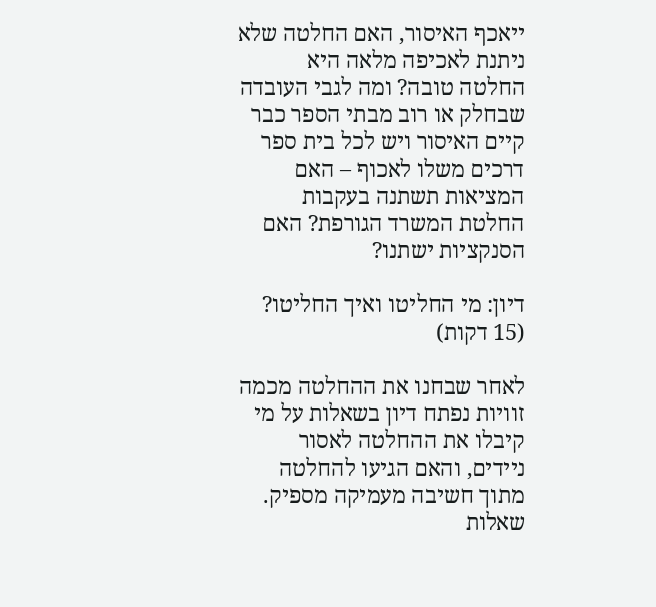ייאכף האיסור, האם החלטה שלא ניתנת לאכיפה מלאה היא החלטה טובה? ומה לגבי העובדה שבחלק או רוב מבתי הספר כבר קיים האיסור ויש לכל בית ספר דרכים משלו לאכוף – האם המציאות תשתנה בעקבות החלטת המשרד הגורפת? האם הסנקציות ישתנו?

דיון: מי החליטו ואיך החליטו? (15 דקות)

לאחר שבחנו את ההחלטה מכמה זוויות נפתח דיון בשאלות על מי קיבלו את ההחלטה לאסור ניידים, והאם הגיעו להחלטה מתוך חשיבה מעמיקה מספיק.
שאלות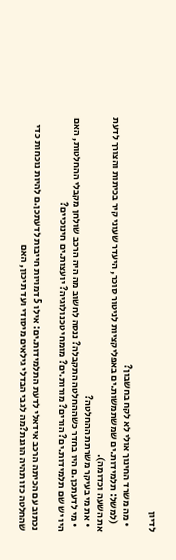לדיון

  • מה משרד החינוך אולי לא לקח בחשבון?
    (למשל: תלמידות.ים שמשתמשות.ים באפליקציות לניטור סוכר, היעדר שעוני קיר בכיתות והצורך לדעת את השעה וכדומה).
  • את מי בעיקר משרתת ההחלטה?
  • מי לדעתכן.ם היו בחדר כשההחלטה התקבלה? ננסה לחשוב מה היה הרכב שולחן מקבלי ההחלטות, האם היו יש שם תלמידות.ים? הורים? מורות.ים? מומחי טכנולוגיה? יועצות.ים חינוכיים?

נכתוב עם הכיתה הרכב אידאלי לדעת התלמידות.ים: אילו 5 דמויות חייבות לדעתכן.ם להיות נוכחות כדי שהחלטה כזו תהיה הוגנת?מה לגבי הבדלי גילאים מיסודי ועד תיכון, האם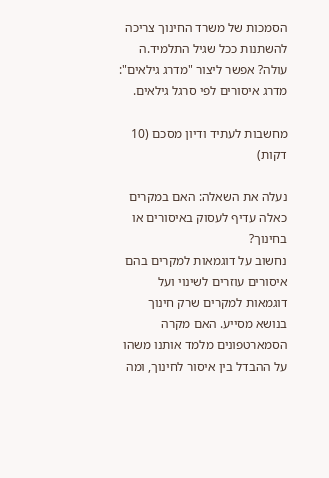הסמכות של משרד החינוך צריכה להשתנות ככל שגיל התלמיד.ה עולה? אפשר ליצור "מדרג גילאים": מדרג איסורים לפי סרגל גילאים.

מחשבות לעתיד ודיון מסכם (10 דקות)

נעלה את השאלה: האם במקרים כאלה עדיף לעסוק באיסורים או בחינוך?
נחשוב על דוגמאות למקרים בהם איסורים עוזרים לשינוי ועל דוגמאות למקרים שרק חינוך בנושא מסייע. האם מקרה הסמארטפונים מלמד אותנו משהו על ההבדל בין איסור לחינוך, ומה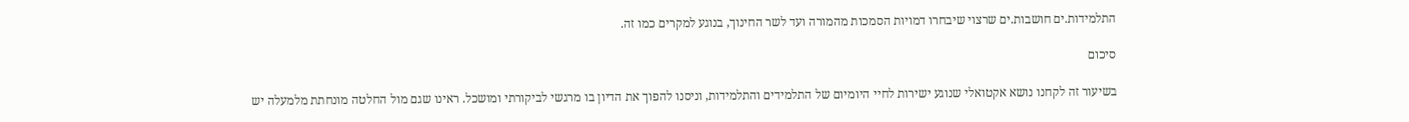התלמידות.ים חושבות.ים שרצוי שיבחרו דמויות הסמכות מהמורה ועד לשר החינוך, בנוגע למקרים כמו זה.

סיכום

בשיעור זה לקחנו נושא אקטואלי שנוגע ישירות לחיי היומיום של התלמידים והתלמידות, וניסנו להפוך את הדיון בו מרגשי לביקורתי ומושכל. ראינו שגם מול החלטה מונחתת מלמעלה יש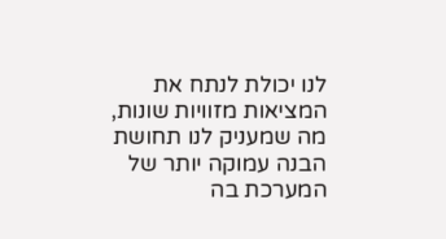לנו יכולת לנתח את המציאות מזוויות שונות, מה שמעניק לנו תחושת הבנה עמוקה יותר של המערכת בה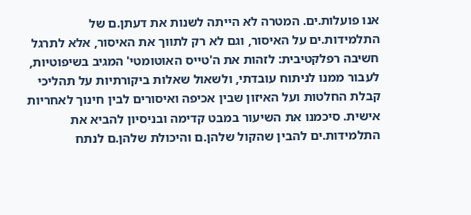אנו פועלות.ים. המטרה לא הייתה לשנות את דעתן.ם של התלמידות.ים על האיסור, וגם לא רק לתווך את האיסור, אלא לתרגל חשיבה רפלקטיבית: לזהות את ה'טייס האוטומטי' המגיב בשיפוטיות, לעבור ממנו לניתוח עובדתי, ולשאול שאלות ביקורתיות על תהליכי קבלת החלטות ועל האיזון שבין אכיפה ואיסורים לבין חינוך לאחריות אישית. סיכמנו את השיעור במבט קדימה ובניסיון להביא את התלמידות.ים להבין שהקול שלהן.ם והיכולת שלהן.ם לנתח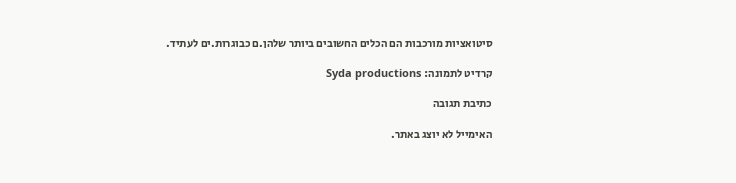סיטואציות מורכבות הם הכלים החשובים ביותר שלהן.ם כבוגרות.ים לעתיד.

קרדיט לתמונה: Syda productions

כתיבת תגובה

האימייל לא יוצג באתר.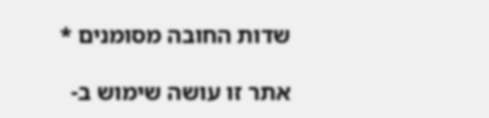שדות החובה מסומנים *

אתר זו עושה שימוש ב-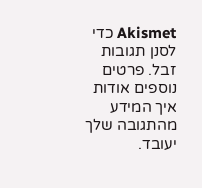Akismet כדי לסנן תגובות זבל. פרטים נוספים אודות איך המידע מהתגובה שלך יעובד.